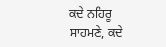ਕਦੇ ਨਹਿਰੂ ਸਾਹਮਣੇ, ਕਦੇ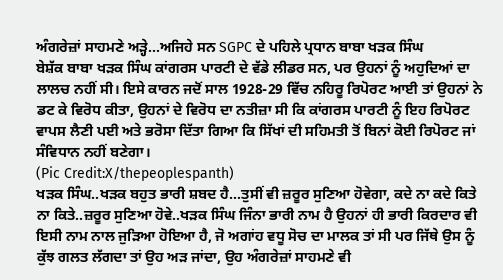ਅੰਗਰੇਜ਼ਾਂ ਸਾਹਮਣੇ ਅੜ੍ਹੇ…ਅਜਿਹੇ ਸਨ SGPC ਦੇ ਪਹਿਲੇ ਪ੍ਰਧਾਨ ਬਾਬਾ ਖੜਕ ਸਿੰਘ
ਬੇਸ਼ੱਕ ਬਾਬਾ ਖੜਕ ਸਿੰਘ ਕਾਂਗਰਸ ਪਾਰਟੀ ਦੇ ਵੱਡੇ ਲੀਡਰ ਸਨ, ਪਰ ਉਹਨਾਂ ਨੂੰ ਅਹੁਦਿਆਂ ਦਾ ਲਾਲਚ ਨਹੀਂ ਸੀ। ਇਸੇ ਕਾਰਨ ਜਦੋਂ ਸਾਲ 1928-29 ਵਿੱਚ ਨਹਿਰੂ ਰਿਪੋਰਟ ਆਈ ਤਾਂ ਉਹਨਾਂ ਨੇ ਡਟ ਕੇ ਵਿਰੋਧ ਕੀਤਾ, ਉਹਨਾਂ ਦੇ ਵਿਰੋਧ ਦਾ ਨਤੀਜ਼ਾ ਸੀ ਕਿ ਕਾਂਗਰਸ ਪਾਰਟੀ ਨੂੰ ਇਹ ਰਿਪੋਰਟ ਵਾਪਸ ਲੈਣੀ ਪਈ ਅਤੇ ਭਰੋਸਾ ਦਿੱਤਾ ਗਿਆ ਕਿ ਸਿੱਖਾਂ ਦੀ ਸਹਿਮਤੀ ਤੋਂ ਬਿਨਾਂ ਕੋਈ ਰਿਪੋਰਟ ਜਾਂ ਸੰਵਿਧਾਨ ਨਹੀਂ ਬਣੇਗਾ।
(Pic Credit:X/thepeoplespanth)
ਖੜਕ ਸਿੰਘ..ਖੜਕ ਬਹੁਤ ਭਾਰੀ ਸ਼ਬਦ ਹੈ…ਤੁਸੀਂ ਵੀ ਜ਼ਰੂਰ ਸੁਣਿਆ ਹੋਵੇਗਾ, ਕਦੇ ਨਾ ਕਦੇ ਕਿਤੇ ਨਾ ਕਿਤੇ..ਜ਼ਰੂਰ ਸੁਣਿਆ ਹੋਵੇ..ਖੜਕ ਸਿੰਘ ਜਿੰਨਾ ਭਾਰੀ ਨਾਮ ਹੈ ਉਹਨਾਂ ਹੀ ਭਾਰੀ ਕਿਰਦਾਰ ਵੀ ਇਸੀ ਨਾਮ ਨਾਲ ਜੁੜਿਆ ਹੋਇਆ ਹੈ, ਜੋ ਅਗਾਂਹ ਵਧੂ ਸੋਚ ਦਾ ਮਾਲਕ ਤਾਂ ਸੀ ਪਰ ਜਿੱਥੇ ਉਸ ਨੂੰ ਕੁੱਝ ਗਲਤ ਲੱਗਦਾ ਤਾਂ ਉਹ ਅੜ ਜਾਂਦਾ, ਉਹ ਅੰਗਰੇਜ਼ਾਂ ਸਾਹਮਣੇ ਵੀ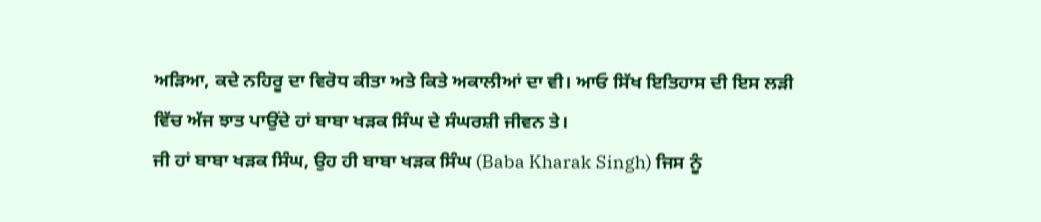ਅੜਿਆ, ਕਦੇ ਨਹਿਰੂ ਦਾ ਵਿਰੋਧ ਕੀਤਾ ਅਤੇ ਕਿਤੇ ਅਕਾਲੀਆਂ ਦਾ ਵੀ। ਆਓ ਸਿੱਖ ਇਤਿਹਾਸ ਦੀ ਇਸ ਲੜੀ ਵਿੱਚ ਅੱਜ ਝਾਤ ਪਾਉਂਦੇ ਹਾਂ ਬਾਬਾ ਖੜਕ ਸਿੰਘ ਦੇ ਸੰਘਰਸ਼ੀ ਜੀਵਨ ਤੇ।
ਜੀ ਹਾਂ ਬਾਬਾ ਖੜਕ ਸਿੰਘ, ਉਹ ਹੀ ਬਾਬਾ ਖੜਕ ਸਿੰਘ (Baba Kharak Singh) ਜਿਸ ਨੂੰ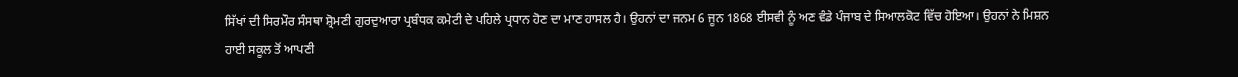ਸਿੱਖਾਂ ਦੀ ਸਿਰਮੌਰ ਸੰਸਥਾ ਸ਼੍ਰੋਮਣੀ ਗੁਰਦੁਆਰਾ ਪ੍ਰਬੰਧਕ ਕਮੇਟੀ ਦੇ ਪਹਿਲੇ ਪ੍ਰਧਾਨ ਹੋਣ ਦਾ ਮਾਣ ਹਾਸਲ ਹੈ। ਉਹਨਾਂ ਦਾ ਜਨਮ 6 ਜੂਨ 1868 ਈਸਵੀ ਨੂੰ ਅਣ ਵੰਡੇ ਪੰਜਾਬ ਦੇ ਸਿਆਲਕੋਟ ਵਿੱਚ ਹੋਇਆ। ਉਹਨਾਂ ਨੇ ਮਿਸ਼ਨ ਹਾਈ ਸਕੂਲ ਤੋਂ ਆਪਣੀ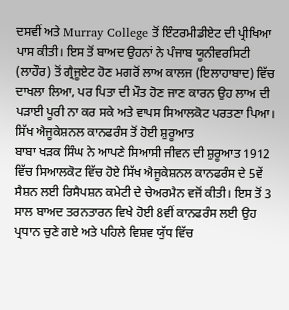ਦਸਵੀਂ ਅਤੇ Murray College ਤੋਂ ਇੰਟਰਮੀਡੀਏਟ ਦੀ ਪ੍ਰੀਖਿਆ ਪਾਸ ਕੀਤੀ। ਇਸ ਤੋਂ ਬਾਅਦ ਉਹਨਾਂ ਨੇ ਪੰਜਾਬ ਯੂਨੀਵਰਸਿਟੀ (ਲਾਹੌਰ) ਤੋਂ ਗ੍ਰੈਜੂਏਟ ਹੋਣ ਮਗਰੋਂ ਲਾਅ ਕਾਲਜ (ਇਲਾਹਾਬਾਦ) ਵਿੱਚ ਦਾਖਲਾ ਲਿਆ, ਪਰ ਪਿਤਾ ਦੀ ਮੌਤ ਹੋਣ ਜਾਣ ਕਾਰਨ ਉਹ ਲਾਅ ਦੀ ਪੜਾਈ ਪੂਰੀ ਨਾ ਕਰ ਸਕੇ ਅਤੇ ਵਾਪਸ ਸਿਆਲਕੋਟ ਪਰਤਣਾ ਪਿਆ।
ਸਿੱਖ ਐਜੂਕੇਸ਼ਨਲ ਕਾਨਫਰੰਸ ਤੋਂ ਹੋਈ ਸ਼ੁਰੂਆਤ
ਬਾਬਾ ਖੜਕ ਸਿੰਘ ਨੇ ਆਪਣੇ ਸਿਆਸੀ ਜੀਵਨ ਦੀ ਸ਼ੁਰੂਆਤ 1912 ਵਿੱਚ ਸਿਆਲਕੋਟ ਵਿੱਚ ਹੋਏ ਸਿੱਖ ਐਜੂਕੇਸ਼ਨਲ ਕਾਨਫਰੰਸ ਦੇ 5ਵੇਂ ਸੈਸ਼ਨ ਲਈ ਰਿਸੈਪਸ਼ਨ ਕਮੇਟੀ ਦੇ ਚੇਅਰਮੈਨ ਵਜੋਂ ਕੀਤੀ। ਇਸ ਤੋਂ 3 ਸਾਲ ਬਾਅਦ ਤਰਨਤਾਰਨ ਵਿਖੇ ਹੋਈ 8ਵੀਂ ਕਾਨਫਰੰਸ ਲਈ ਉਹ ਪ੍ਰਧਾਨ ਚੁਣੇ ਗਏ ਅਤੇ ਪਹਿਲੇ ਵਿਸ਼ਵ ਯੁੱਧ ਵਿੱਚ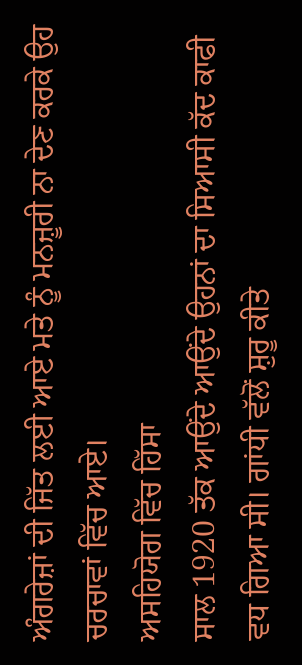ਅੰਗਰੇਜ਼ਾਂ ਦੀ ਜਿੱਤ ਲਈ ਆਏ ਮਤੇ ਨੂੰ ਮਨਜ਼ੂਰੀ ਨਾ ਦੇਣ ਕਰਕੇ ਉਹ ਚਰਚਾਵਾਂ ਵਿੱਚ ਆਏ।
ਅਸਹਿਯੋਗ ਵਿੱਚ ਹਿੱਸਾ
ਸਾਲ 1920 ਤੱਕ ਆਉਂਦੇ ਆਉਂਦੇ ਉਹਨਾਂ ਦਾ ਸਿਆਸੀ ਕੱਦ ਕਾਫੀ ਵਧ ਗਿਆ ਸੀ। ਗਾਂਧੀ ਵੱਲੋਂ ਸ਼ੁਰੂ ਕੀਤੇ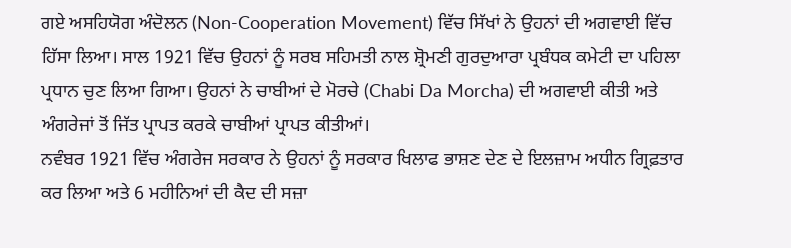ਗਏ ਅਸਹਿਯੋਗ ਅੰਦੋਲਨ (Non-Cooperation Movement) ਵਿੱਚ ਸਿੱਖਾਂ ਨੇ ਉਹਨਾਂ ਦੀ ਅਗਵਾਈ ਵਿੱਚ ਹਿੱਸਾ ਲਿਆ। ਸਾਲ 1921 ਵਿੱਚ ਉਹਨਾਂ ਨੂੰ ਸਰਬ ਸਹਿਮਤੀ ਨਾਲ ਸ਼੍ਰੋਮਣੀ ਗੁਰਦੁਆਰਾ ਪ੍ਰਬੰਧਕ ਕਮੇਟੀ ਦਾ ਪਹਿਲਾ ਪ੍ਰਧਾਨ ਚੁਣ ਲਿਆ ਗਿਆ। ਉਹਨਾਂ ਨੇ ਚਾਬੀਆਂ ਦੇ ਮੋਰਚੇ (Chabi Da Morcha) ਦੀ ਅਗਵਾਈ ਕੀਤੀ ਅਤੇ ਅੰਗਰੇਜਾਂ ਤੋਂ ਜਿੱਤ ਪ੍ਰਾਪਤ ਕਰਕੇ ਚਾਬੀਆਂ ਪ੍ਰਾਪਤ ਕੀਤੀਆਂ।
ਨਵੰਬਰ 1921 ਵਿੱਚ ਅੰਗਰੇਜ ਸਰਕਾਰ ਨੇ ਉਹਨਾਂ ਨੂੰ ਸਰਕਾਰ ਖਿਲਾਫ ਭਾਸ਼ਣ ਦੇਣ ਦੇ ਇਲਜ਼ਾਮ ਅਧੀਨ ਗ੍ਰਿਫ਼ਤਾਰ ਕਰ ਲਿਆ ਅਤੇ 6 ਮਹੀਨਿਆਂ ਦੀ ਕੈਦ ਦੀ ਸਜ਼ਾ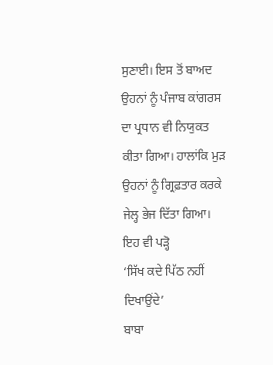ਸੁਣਾਈ। ਇਸ ਤੋਂ ਬਾਅਦ ਉਹਨਾਂ ਨੂੰ ਪੰਜਾਬ ਕਾਂਗਰਸ ਦਾ ਪ੍ਰਧਾਨ ਵੀ ਨਿਯੁਕਤ ਕੀਤਾ ਗਿਆ। ਹਾਲਾਂਕਿ ਮੁੜ ਉਹਨਾਂ ਨੂੰ ਗ੍ਰਿਫ਼ਤਾਰ ਕਰਕੇ ਜੇਲ੍ਹ ਭੇਜ ਦਿੱਤਾ ਗਿਆ।
ਇਹ ਵੀ ਪੜ੍ਹੋ
‘ਸਿੱਖ ਕਦੇ ਪਿੱਠ ਨਹੀਂ ਦਿਖਾਉਂਦੇ’
ਬਾਬਾ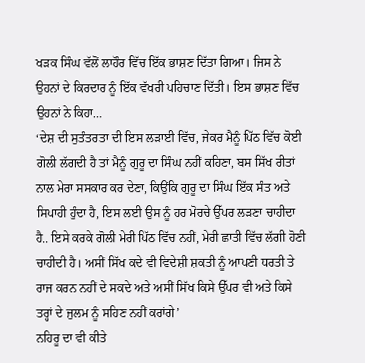ਖੜਕ ਸਿੰਘ ਵੱਲੋਂ ਲਾਹੌਰ ਵਿੱਚ ਇੱਕ ਭਾਸ਼ਣ ਦਿੱਤਾ ਗਿਆ। ਜਿਸ ਨੇ ਉਹਨਾਂ ਦੇ ਕਿਰਦਾਰ ਨੂੰ ਇੱਕ ਵੱਖਰੀ ਪਹਿਚਾਣ ਦਿੱਤੀ। ਇਸ ਭਾਸ਼ਣ ਵਿੱਚ ਉਹਨਾਂ ਨੇ ਕਿਹਾ…
‘ਦੇਸ਼ ਦੀ ਸੁਤੰਤਰਤਾ ਦੀ ਇਸ ਲੜਾਈ ਵਿੱਚ, ਜੇਕਰ ਮੈਨੂੰ ਪਿੱਠ ਵਿੱਚ ਕੋਈ ਗੋਲੀ ਲੱਗਦੀ ਹੈ ਤਾਂ ਮੈਨੂੰ ਗੁਰੂ ਦਾ ਸਿੰਘ ਨਹੀਂ ਕਹਿਣਾ, ਬਸ ਸਿੱਖ ਰੀਤਾਂ ਨਾਲ ਮੇਰਾ ਸਸਕਾਰ ਕਰ ਦੇਣਾ, ਕਿਉਂਕਿ ਗੁਰੂ ਦਾ ਸਿੰਘ ਇੱਕ ਸੰਤ ਅਤੇ ਸਿਪਾਹੀ ਹੁੰਦਾ ਹੈ, ਇਸ ਲਈ ਉਸ ਨੂੰ ਹਰ ਮੋਰਚੇ ਉੱਪਰ ਲੜਣਾ ਚਾਹੀਦਾ ਹੈ.. ਇਸੇ ਕਰਕੇ ਗੋਲੀ ਮੇਰੀ ਪਿੱਠ ਵਿੱਚ ਨਹੀਂ, ਮੇਰੀ ਛਾਤੀ ਵਿੱਚ ਲੱਗੀ ਹੋਣੀ ਚਾਹੀਦੀ ਹੈ। ਅਸੀਂ ਸਿੱਖ ਕਦੇ ਵੀ ਵਿਦੇਸ਼ੀ ਸ਼ਕਤੀ ਨੂੰ ਆਪਣੀ ਧਰਤੀ ਤੇ ਰਾਜ ਕਰਨ ਨਹੀਂ ਦੇ ਸਕਦੇ ਅਤੇ ਅਸੀਂ ਸਿੱਖ ਕਿਸੇ ਉੱਪਰ ਵੀ ਅਤੇ ਕਿਸੇ ਤਰ੍ਹਾਂ ਦੇ ਜੁਲਮ ਨੂੰ ਸਹਿਣ ਨਹੀਂ ਕਰਾਂਗੇ’
ਨਹਿਰੂ ਦਾ ਵੀ ਕੀਤੇ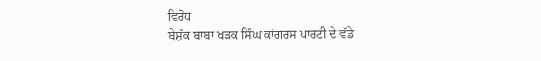ਵਿਰੋਧ
ਬੇਸ਼ੱਕ ਬਾਬਾ ਖੜਕ ਸਿੰਘ ਕਾਂਗਰਸ ਪਾਰਟੀ ਦੇ ਵੱਡੇ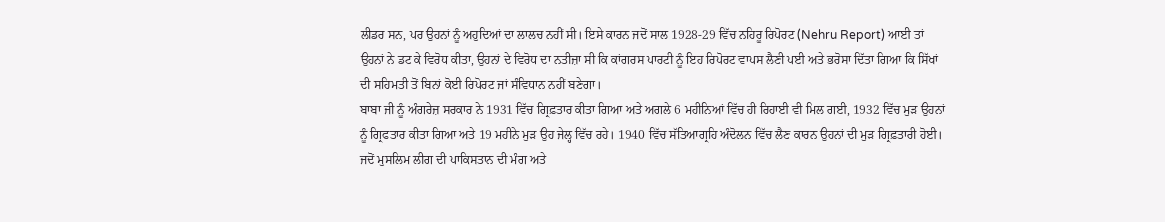ਲੀਡਰ ਸਨ, ਪਰ ਉਹਨਾਂ ਨੂੰ ਅਹੁਦਿਆਂ ਦਾ ਲਾਲਚ ਨਹੀਂ ਸੀ। ਇਸੇ ਕਾਰਨ ਜਦੋਂ ਸਾਲ 1928-29 ਵਿੱਚ ਨਹਿਰੂ ਰਿਪੋਰਟ (Nehru Report) ਆਈ ਤਾਂ ਉਹਨਾਂ ਨੇ ਡਟ ਕੇ ਵਿਰੋਧ ਕੀਤਾ, ਉਹਨਾਂ ਦੇ ਵਿਰੋਧ ਦਾ ਨਤੀਜ਼ਾ ਸੀ ਕਿ ਕਾਂਗਰਸ ਪਾਰਟੀ ਨੂੰ ਇਹ ਰਿਪੋਰਟ ਵਾਪਸ ਲੈਣੀ ਪਈ ਅਤੇ ਭਰੋਸਾ ਦਿੱਤਾ ਗਿਆ ਕਿ ਸਿੱਖਾਂ ਦੀ ਸਹਿਮਤੀ ਤੋਂ ਬਿਨਾਂ ਕੋਈ ਰਿਪੋਰਟ ਜਾਂ ਸੰਵਿਧਾਨ ਨਹੀਂ ਬਣੇਗਾ।
ਬਾਬਾ ਜੀ ਨੂੰ ਅੰਗਰੇਜ਼ ਸਰਕਾਰ ਨੇ 1931 ਵਿੱਚ ਗ੍ਰਿਫ਼ਤਾਰ ਕੀਤਾ ਗਿਆ ਅਤੇ ਅਗਲੇ 6 ਮਹੀਨਿਆਂ ਵਿੱਚ ਹੀ ਰਿਹਾਈ ਵੀ ਮਿਲ ਗਈ, 1932 ਵਿੱਚ ਮੁੜ ਉਹਨਾਂ ਨੂੰ ਗ੍ਰਿਫਤਾਰ ਕੀਤਾ ਗਿਆ ਅਤੇ 19 ਮਹੀਨੇ ਮੁੜ ਉਹ ਜੇਲ੍ਹ ਵਿੱਚ ਰਹੇ। 1940 ਵਿੱਚ ਸੱਤਿਆਗ੍ਰਹਿ ਅੰਦੋਲਨ ਵਿੱਚ ਲੈਣ ਕਾਰਨ ਉਹਨਾਂ ਦੀ ਮੁੜ ਗ੍ਰਿਫ਼ਤਾਰੀ ਹੋਈ।
ਜਦੋਂ ਮੁਸਲਿਮ ਲੀਗ ਦੀ ਪਾਕਿਸਤਾਨ ਦੀ ਮੰਗ ਅਤੇ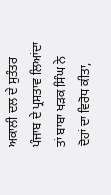ਅਕਾਲੀ ਦਲ ਦੇ ਸੁਤੰਤਰ ਪੰਜਾਬ ਦੇ ਪ੍ਰਸਤਾਵ ਲਿਆਂਦਾ ਤਾਂ ਬਾਬਾ ਖੜਕ ਸਿੰਘ ਨੇ ਦੋਹਾਂ ਦਾ ਵਿਰੋਧ ਕੀਤਾ,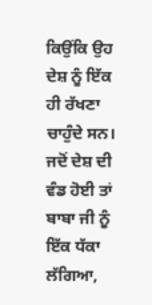ਕਿਉਂਕਿ ਉਹ ਦੇਸ਼ ਨੂੰ ਇੱਕ ਹੀ ਰੱਖਣਾ ਚਾਹੁੰਦੇ ਸਨ। ਜਦੋਂ ਦੇਸ਼ ਦੀ ਵੰਡ ਹੋਈ ਤਾਂ ਬਾਬਾ ਜੀ ਨੂੰ ਇੱਕ ਧੱਕਾ ਲੱਗਿਆ,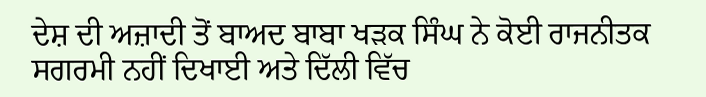ਦੇਸ਼ ਦੀ ਅਜ਼ਾਦੀ ਤੋਂ ਬਾਅਦ ਬਾਬਾ ਖੜਕ ਸਿੰਘ ਨੇ ਕੋਈ ਰਾਜਨੀਤਕ ਸਗਰਮੀ ਨਹੀਂ ਦਿਖਾਈ ਅਤੇ ਦਿੱਲੀ ਵਿੱਚ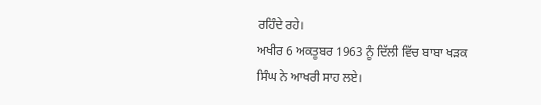ਰਹਿੰਦੇ ਰਹੇ।
ਅਖੀਰ 6 ਅਕਤੂਬਰ 1963 ਨੂੰ ਦਿੱਲੀ ਵਿੱਚ ਬਾਬਾ ਖੜਕ ਸਿੰਘ ਨੇ ਆਖਰੀ ਸਾਹ ਲਏ।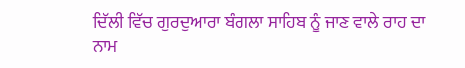ਦਿੱਲੀ ਵਿੱਚ ਗੁਰਦੁਆਰਾ ਬੰਗਲਾ ਸਾਹਿਬ ਨੂੰ ਜਾਣ ਵਾਲੇ ਰਾਹ ਦਾ ਨਾਮ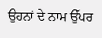ਉਹਨਾਂ ਦੇ ਨਾਮ ਉੱਪਰ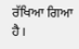ਰੱਖਿਆ ਗਿਆ ਹੈ।